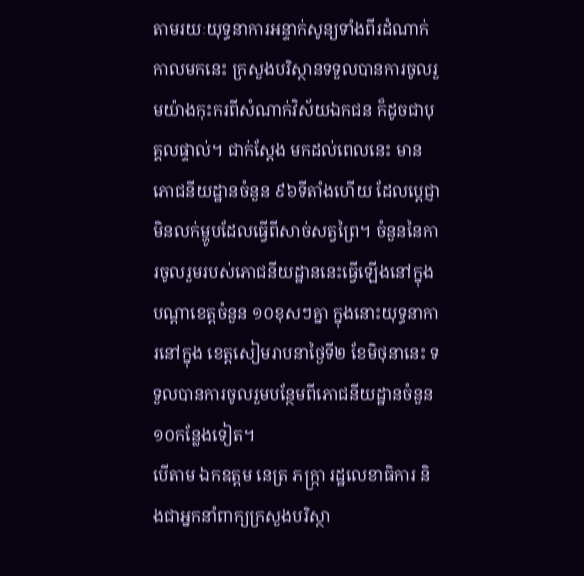តាមរយៈយុទ្ធនាការអន្ទាក់សូន្យទាំងពីរដំណាក់កាលមកនេះ ក្រសួងបរិស្ថានទទួលបានការចូលរួមយ៉ាងកុះករពីសំណាក់វិស័យឯកជន ក៏ដូចជាបុគ្គលផ្ទាល់។ ជាក់ស្ដែង មកដល់ពេលនេះ មានភោជនីយដ្ឋានចំនួន ៩៦ទីតាំងហើយ ដែលប្ដេជ្ញាមិនលក់ម្ហូបដែលធ្វើពីសាច់សត្វព្រៃ។ ចំនួននៃការចូលរួមរបស់ភោជនីយដ្ឋាននេះធ្វើឡើងនៅក្នុងបណ្ដាខេត្តចំនួន ១០ខុសៗគ្នា ក្នុងនោះយុទ្ធនាការនៅក្នុង ខេត្តសៀមរាបនាថ្ងៃទី២ ខែមិថុនានេះ ទទួលបានការចូលរួមបន្ថែមពីភោជនីយដ្ឋានចំនួន ១០កន្លែងទៀត។
បើតាម ឯកឧត្តម នេត្រ ភក្ក្រា រដ្ឋលេខាធិការ និងជាអ្នកនាំពាក្យក្រសួងបរិស្ថា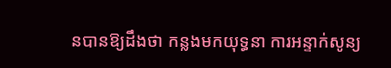នបានឱ្យដឹងថា កន្លងមកយុទ្ធនា ការអន្ទាក់សូន្យ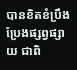បានខិតខំប្រឹងប្រែងផ្សព្វផ្សាយ ជាពិ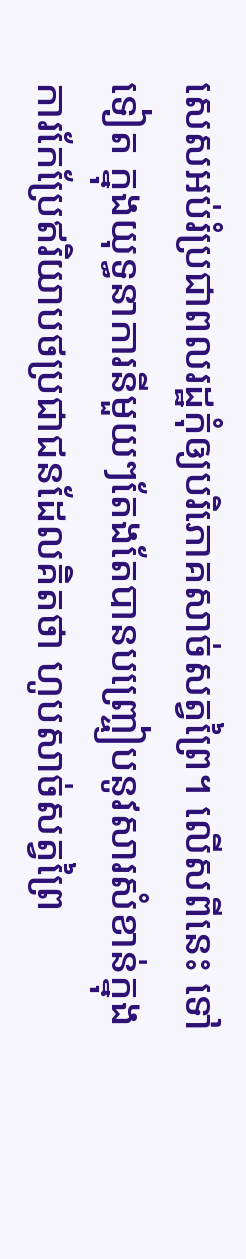សេសអប់រំប្រជាពលរដ្ឋកុំឲ្យបរិភោគសាច់សត្វព្រៃ។ លើសពីនេះ ទៅទៀត ក្នុងយុទ្ធនាការនីមួយៗតែងតែបានបញ្ច្រៀបនូវសារសំខាន់ក្នុងការកែប្រែឥរិយាបថប្រជាជនដែលគិតថា ហូបសាច់សត្វព្រៃ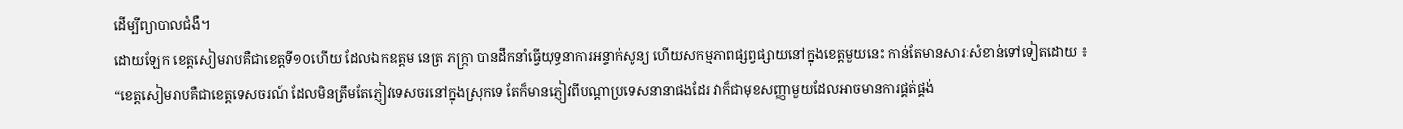ដើម្បីព្យាបាលជំងឺ។
ដោយឡែក ខេត្តសៀមរាបគឺជាខេត្តទី១០ហើយ ដែលឯកឧត្តម នេត្រ ភក្ក្រា បានដឹកនាំធ្វើយុទ្ធនាការអន្ទាក់សូន្យ ហើយសកម្មភាពផ្សព្វផ្សាយនៅក្នុងខេត្តមួយនេះ កាន់តែមានសារៈសំខាន់ទៅទៀតដោយ ៖
“ខេត្តសៀមរាបគឺជាខេត្តទេសចរណ៍ ដែលមិនត្រឹមតែភ្ញៀវទេសចរនៅក្នុងស្រុកទេ តែក៏មានភ្ញៀវពីបណ្ដាប្រទេសនានាផងដែរ វាក៏ជាមុខសញ្ញាមួយដែលអាចមានការផ្គត់ផ្គង់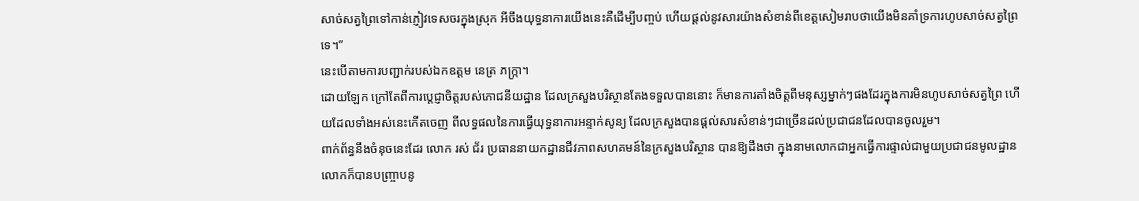សាច់សត្វព្រៃទៅកាន់ភ្ញៀវទេសចរក្នុងស្រុក អីចឹងយុទ្ធនាការយើងនេះគឺដើម្បីបញ្ចប់ ហើយផ្ដល់នូវសារយ៉ាងសំខាន់ពីខេត្តសៀមរាបថាយើងមិនគាំទ្រការហូបសាច់សត្វព្រៃទេ។”
នេះបើតាមការបញ្ជាក់របស់ឯកឧត្តម នេត្រ ភក្ក្រា។
ដោយឡែក ក្រៅតែពីការប្ដេជ្ញាចិត្តរបស់ភោជនីយដ្ឋាន ដែលក្រសួងបរិស្ថានតែងទទួលបាននោះ ក៏មានការតាំងចិត្តពីមនុស្សម្នាក់ៗផងដែរក្នុងការមិនហូបសាច់សត្វព្រៃ ហើយដែលទាំងអស់នេះកើតចេញ ពីលទ្ធផលនៃការធ្វើយុទ្ធនាការអន្ទាក់សូន្យ ដែលក្រសួងបានផ្ដល់សារសំខាន់ៗជាច្រើនដល់ប្រជាជនដែលបានចូលរួម។
ពាក់ព័ន្ធនឹងចំនុចនេះដែរ លោក រស់ ជ័រ ប្រធាននាយកដ្ឋានជីវភាពសហគមន៍នៃក្រសួងបរិស្ថាន បានឱ្យដឹងថា ក្នុងនាមលោកជាអ្នកធ្វើការផ្ទាល់ជាមួយប្រជាជនមូលដ្ឋាន លោកក៏បានបញ្ច្រាបនូ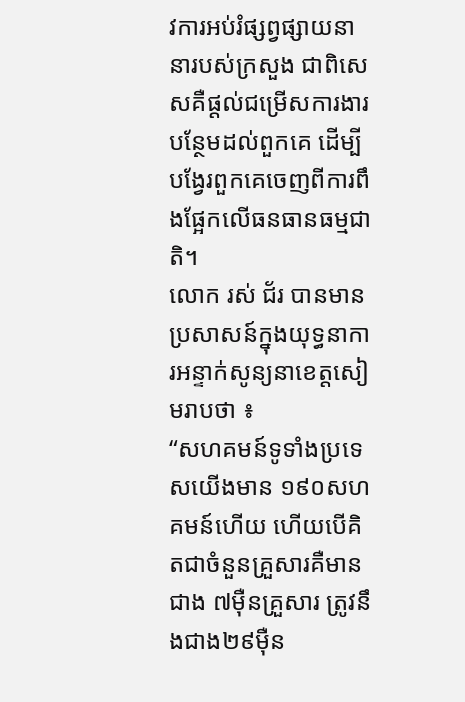វការអប់រំផ្សព្វផ្សាយនានារបស់ក្រសួង ជាពិសេសគឺផ្ដល់ជម្រើសការងារបន្ថែមដល់ពួកគេ ដើម្បីបង្វែរពួកគេចេញពីការពឹងផ្អែកលើធនធានធម្មជាតិ។
លោក រស់ ជ័រ បានមានប្រសាសន៍ក្នុងយុទ្ធនាការអន្ទាក់សូន្យនាខេត្តសៀមរាបថា ៖
“សហគមន៍ទូទាំងប្រទេសយើងមាន ១៩០សហគមន៍ហើយ ហើយបើគិតជាចំនួនគ្រួសារគឺមានជាង ៧ម៉ឺនគ្រួសារ ត្រូវនឹងជាង២៩ម៉ឺន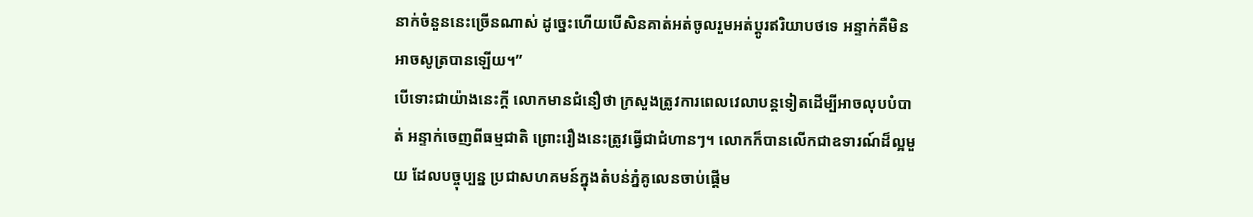នាក់ចំនួននេះច្រើនណាស់ ដូច្នេះហើយបើសិនគាត់អត់ចូលរួមអត់ប្ដូរឥរិយាបថទេ អន្ទាក់គឺមិនអាចសូត្របានឡើយ។”
បើទោះជាយ៉ាងនេះក្ដី លោកមានជំនឿថា ក្រសួងត្រូវការពេលវេលាបន្តទៀតដើម្បីអាចលុបបំបាត់ អន្ទាក់ចេញពីធម្មជាតិ ព្រោះរឿងនេះត្រូវធ្វើជាជំហានៗ។ លោកក៏បានលើកជាឧទារណ៍ដ៏ល្អមួយ ដែលបច្ចុប្បន្ន ប្រជាសហគមន៍ក្នុងតំបន់ភ្នំគូលេនចាប់ផ្ដើម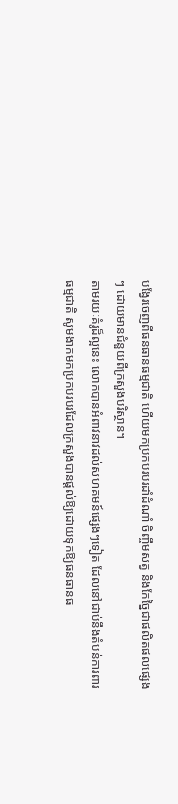បង្វែរចេញពីធនធានធម្មជាតិ ហើយមកប្រកបរបរដាំដំណាំ ចិញ្ចឹមសត្វ និងកែច្នៃជាផលិតផលផ្សេងៗ ដោយមានជំនួយពីក្រសួងបរិស្ថាន។
តាមរយៈគំរូដ៏ល្អនេះ លោកបានអំពាវនាវដល់សហគមន៍ផ្សេងៗទៀត ដែលនៅជាប់នឹងតំបន់ការពារធម្មជាតិ សូមងាកមកប្រកបរបរដែលក្រសួងបានផ្ដល់ឱ្យដោយទុកឱ្យធនធានធ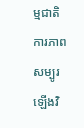ម្មជាតិការភាព សម្បូរឡើងវិ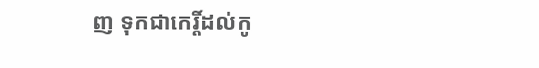ញ ទុកជាកេរ្តិ៍ដល់កូ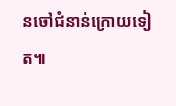នចៅជំនាន់ក្រោយទៀត៕